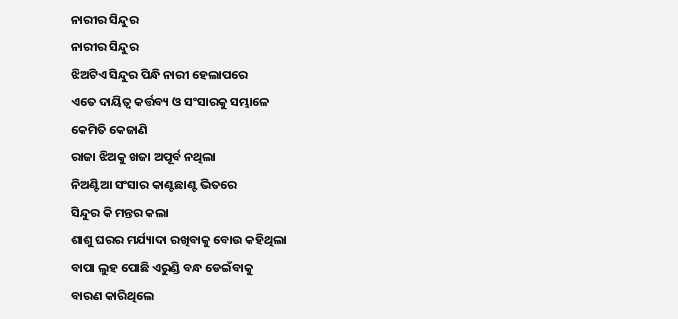ନାରୀର ସିନ୍ଦୁର
ନାରୀର ସିନ୍ଦୁର
ଝିଅଟିଏ ସିନ୍ଦୁର ପିନ୍ଧି ନାରୀ ହେଲାପରେ
ଏତେ ଦାୟିତ୍ୱ କର୍ତ୍ତବ୍ୟ ଓ ସଂସାରକୁ ସମ୍ଭାଳେ
କେମିତି କେଜାଣି
ରାଜା ଝିଅକୁ ଖଜା ଅପୂର୍ବ ନଥିଲା
ନିଅଣ୍ଟିଆ ସଂସାର କାଣ୍ଟଛାଣ୍ଟ ଭିତରେ
ସିନ୍ଦୁର କି ମନ୍ତର କଲା
ଶାଶୁ ଘରର ମର୍ଯ୍ୟାଦା ରଖିବାକୁ ବୋଉ କହିଥିଲା
ବାପା ଲୁହ ପୋଛି ଏରୁଣ୍ଡି ବନ୍ଧ ଡେଇଁବାକୁ
ବାରଣ କାରିଥିଲେ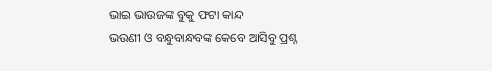ଭାଇ ଭାଉଜଙ୍କ ବୁକୁ ଫଟା କାନ୍ଦ
ଭଉଣୀ ଓ ବନ୍ଧୁବାନ୍ଧବଙ୍କ କେବେ ଆସିବୁ ପ୍ରଶ୍ନ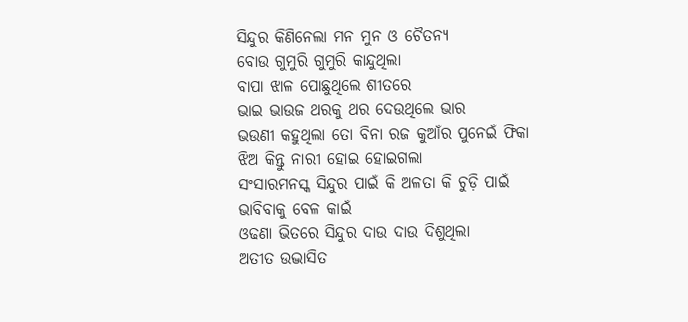ସିନ୍ଦୁର କିଣିନେଲା ମନ ମୁନ ଓ ଚୈତନ୍ୟ
ବୋଉ ଗୁମୁରି ଗୁମୁରି କାନ୍ଦୁଥିଲା
ବାପା ଝାଳ ପୋଛୁଥିଲେ ଶୀତରେ
ଭାଇ ଭାଉଜ ଥରକୁ ଥର ଦେଉଥିଲେ ଭାର
ଭଉଣୀ କହୁଥିଲା ତୋ ବିନା ରଜ କୁଆଁର ପୁନେଇଁ ଫିକା
ଝିଅ କିନ୍ତୁ ନାରୀ ହୋଇ ହୋଇଗଲା
ସଂସାରମନସ୍କ ସିନ୍ଦୁର ପାଇଁ କି ଅଳତା କି ଚୁଡ଼ି ପାଇଁ
ଭାବିବାକୁ ବେଳ କାଇଁ
ଓଢଣା ଭିତରେ ସିନ୍ଦୁର ଦାଉ ଦାଉ ଦିଶୁଥିଲା
ଅତୀତ ଉଦ୍ଭାସିତ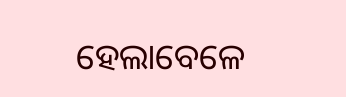ହେଲାବେଳେ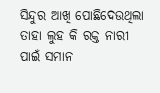ସିନ୍ଦୁର ଆଖି ପୋଛିଦେଉଥିଲା
ତାହା ଲୁହ କି ରକ୍ତ ନାରୀ ପାଇଁ ସମାନ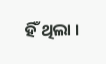ହିଁ ଥିଲା ।